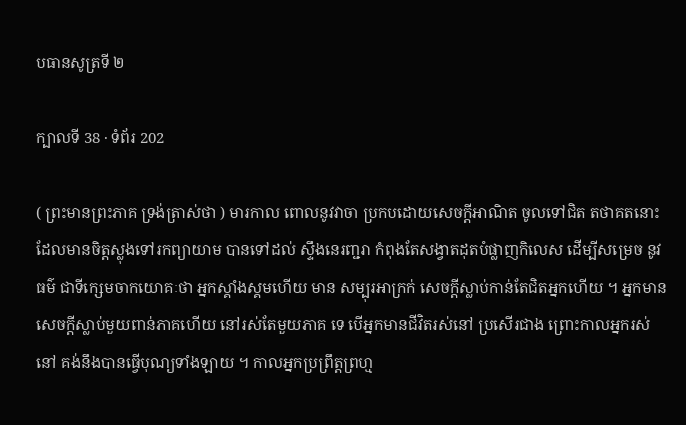បធានសូត្រទី ២

ក្បាលទី 38 · ទំព័រ 202

( ព្រះមានព្រះភាគ ទ្រង់ត្រាស់ថា ) មារកាល ពោលនូវវាចា ប្រកបដោយសេចក្តីអាណិត ចូលទៅជិត តថាគតនោះ ដែលមានចិត្តស្លុងទៅរកព្យាយាម បានទៅដល់ ស្ទឹងនេរញ្ជរា កំពុងតែសង្វាតដុតបំផ្លាញកិលេស ដើម្បីសម្រេច នូវធម៌ ជាទីក្សេមចាកយោគៈថា អ្នកស្គាំងស្គមហើយ មាន សម្បុរអាក្រក់ សេចក្តីស្លាប់កាន់តែជិតអ្នកហើយ ។ អ្នកមានសេចក្តីស្លាប់មួយពាន់ភាគហើយ នៅរស់តែមួយភាគ ទេ បើអ្នកមានជីវិតរស់នៅ ប្រសើរជាង ព្រោះកាលអ្នករស់ នៅ គង់នឹងបានធ្វើបុណ្យទាំងឡាយ ។ កាលអ្នកប្រព្រឹត្តព្រហ្ម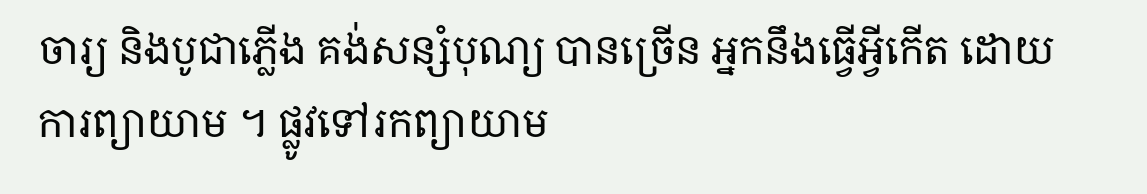ចារ្យ និងបូជាភ្លើង គង់សន្សំបុណ្យ បានច្រើន អ្នកនឹងធ្វើអ្វីកើត ដោយការព្យាយាម ។ ផ្លូវទៅរកព្យាយាម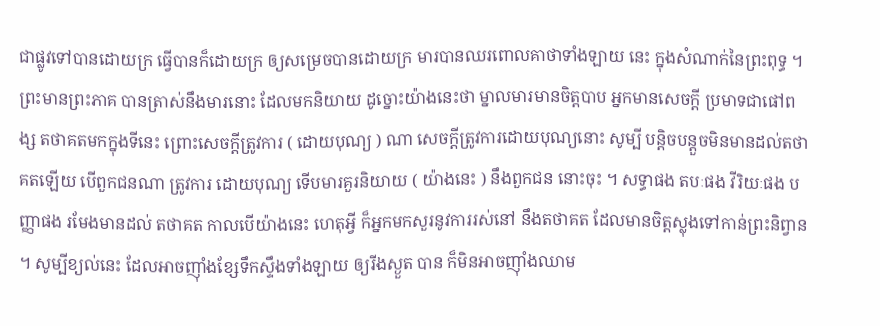ជាផ្លូវទៅបានដោយក្រ ធ្វើបានក៏ដោយក្រ ឲ្យសម្រេចបានដោយក្រ មារបានឈរពោលគាថាទាំងឡាយ នេះ ក្នុងសំណាក់នៃព្រះពុទ្ធ ។ ព្រះមានព្រះភាគ បានត្រាស់នឹងមារនោះ ដែលមកនិយាយ ដូច្នោះយ៉ាងនេះថា ម្នាលមារមានចិត្តបាប អ្នកមានសេចក្តី ប្រមាទជាផៅពង្ស តថាគតមកក្នុងទីនេះ ព្រោះសេចក្តីត្រូវការ ( ដោយបុណ្យ ) ណា សេចក្តីត្រូវការដោយបុណ្យនោះ សូម្បី បន្តិចបន្តួចមិនមានដល់តថាគតឡើយ បើពួកជនណា ត្រូវការ ដោយបុណ្យ ទើបមារគួរនិយាយ ( យ៉ាងនេះ ) នឹងពួកជន នោះចុះ ។ សទ្ធាផង តបៈផង វីរិយៈផង បញ្ញាផង រមែងមានដល់ តថាគត កាលបើយ៉ាងនេះ ហេតុអ្វី ក៏អ្នកមកសួរនូវការរស់នៅ នឹងតថាគត ដែលមានចិត្តស្លុងទៅកាន់ព្រះនិព្វាន ។ សូម្បីខ្យល់នេះ ដែលអាចញ៉ាំងខ្សែទឹកស្ទឹងទាំងឡាយ ឲ្យរីងស្ងួត បាន ក៏មិនអាចញ៉ាំងឈាម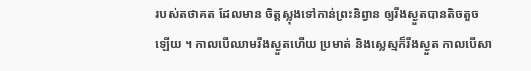របស់តថាគត ដែលមាន ចិត្តស្លុងទៅកាន់ព្រះនិព្វាន ឲ្យរីងស្ងួតបានតិចតួចឡើយ ។ កាលបើឈាមរីងស្ងួតហើយ ប្រមាត់ និងស្លេស្មក៏រីងស្ងួត កាលបើសា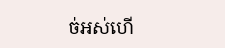ច់អស់ហើ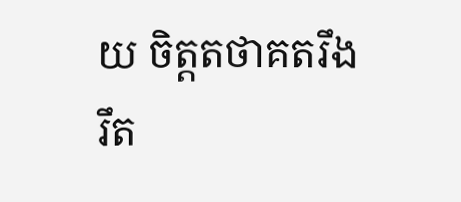យ ចិត្តតថាគតរឹងរឹត